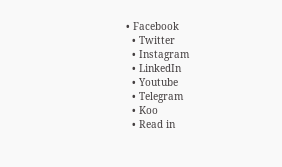• Facebook
  • Twitter
  • Instagram
  • LinkedIn
  • Youtube
  • Telegram
  • Koo
  • Read in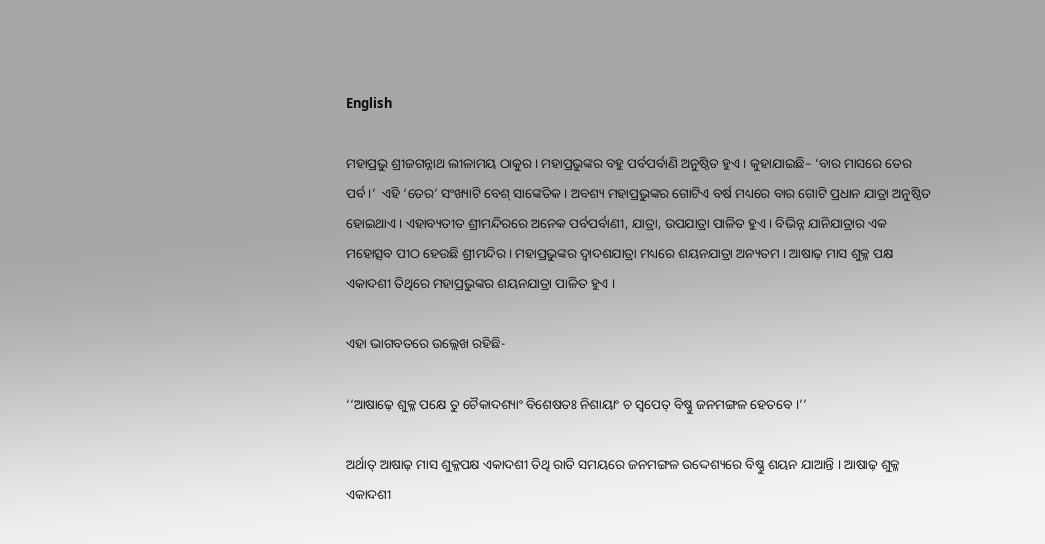English

ମହାପ୍ରଭୁ ଶ୍ରୀଜଗନ୍ନାଥ ଲୀଳାମୟ ଠାକୁର । ମହାପ୍ରଭୁଙ୍କର ବହୁ ପର୍ବପର୍ବାଣି ଅନୁଷ୍ଠିତ ହୁଏ । କୁହାଯାଇଛି– ‘ବାର ମାସରେ ତେର ପର୍ବ ।’  ଏହି ‘ତେର’ ସଂଖ୍ୟାଟି ବେଶ୍ ସାଙ୍କେତିକ । ଅବଶ୍ୟ ମହାପ୍ରଭୁଙ୍କର ଗୋଟିଏ ବର୍ଷ ମଧ୍ୟରେ ବାର ଗୋଟି ପ୍ରଧାନ ଯାତ୍ରା ଅନୁଷ୍ଠିତ ହୋଇଥାଏ । ଏହାବ୍ୟତୀତ ଶ୍ରୀମନ୍ଦିରରେ ଅନେକ ପର୍ବପର୍ବାଣୀ, ଯାତ୍ରା, ଉପଯାତ୍ରା ପାଳିତ ହୁଏ । ବିଭିନ୍ନ ଯାନିଯାତ୍ରାର ଏକ ମହୋତ୍ସବ ପୀଠ ହେଉଛି ଶ୍ରୀମନ୍ଦିର । ମହାପ୍ରଭୁଙ୍କର ଦ୍ୱାଦଶଯାତ୍ରା ମଧ୍ୟରେ ଶୟନଯାତ୍ରା ଅନ୍ୟତମ । ଆଷାଢ଼ ମାସ ଶୁକ୍ଳ ପକ୍ଷ ଏକାଦଶୀ ତିଥିରେ ମହାପ୍ରଭୁଙ୍କର ଶୟନଯାତ୍ରା ପାଳିତ ହୁଏ ।

ଏହା ଭାଗବତରେ ଉଲ୍ଲେଖ ରହିଛି-

‘‘ଆଷାଢ଼େ ଶୁକ୍ଳ ପକ୍ଷେ ତୁ ଚୈକାଦଶ୍ୟାଂ ବିଶେଷତଃ ନିଶାୟାଂ ଚ ସ୍ଵପେତ୍ ବିଷ୍ଣୁ ଜନମଙ୍ଗଳ ହେତବେ ।’’

ଅର୍ଥାତ୍ ଆଷାଢ଼ ମାସ ଶୁକ୍ଳପକ୍ଷ ଏକାଦଶୀ ତିଥି ରାତି ସମୟରେ ଜନମଙ୍ଗଳ ଉଦ୍ଦେଶ୍ୟରେ ବିଷ୍ଣୁ ଶୟନ ଯାଆନ୍ତି । ଆଷାଢ଼ ଶୁକ୍ଳ ଏକାଦଶୀ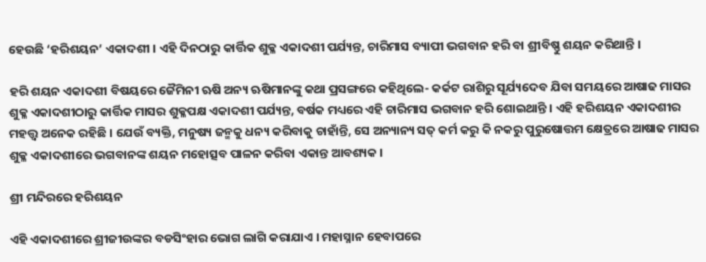ହେଉଛି ‘ହରିଶୟନ’ ଏକାଦଶୀ । ଏହି ଦିନଠାରୁ କାର୍ତ୍ତିକ ଶୁକ୍ଳ ଏକାଦଶୀ ପର୍ଯ୍ୟନ୍ତ, ଚାରିମାସ ବ୍ୟାପୀ ଭଗବାନ ହରି ବା ଶ୍ରୀବିଷ୍ଣୁ ଶୟନ କରିଥାନ୍ତି ।

ହରି ଶୟନ ଏକାଦଶୀ ବିଷୟରେ ଜୈମିନୀ ଋଷି ଅନ୍ୟ ଋଷିମାନଙ୍କୁ କଥା ପ୍ରସଙ୍ଗରେ କହିଥିଲେ- କର୍କଟ ରାଶିରୁ ସୂର୍ଯ୍ୟଦେବ ଯିବା ସମୟରେ ଆଷାଢ ମାସର ଶୁକ୍ଳ ଏକାଦଶୀଠାରୁ କାର୍ତ୍ତିକ ମାସର ଶୁକ୍ଳପକ୍ଷ ଏକାଦଶୀ ପର୍ଯ୍ୟନ୍ତ, ବର୍ଷକ ମଧ୍ୟରେ ଏହି ଚାରିମାସ ଭଗବାନ ହରି ଶୋଇଥାନ୍ତି । ଏହି ହରିଶୟନ ଏକାଦଶୀର ମହତ୍ତ୍ଵ ଅନେକ ରହିଛି । ଯେଉଁ ବ୍ୟକ୍ତି, ମନୁଷ୍ୟ ଜନ୍ମକୁ ଧନ୍ୟ କରିବାକୁ ଚାହାଁନ୍ତି, ସେ ଅନ୍ୟାନ୍ୟ ସତ୍ କର୍ମ କରୁ କି ନକରୁ ପୁରୁଷୋତ୍ତମ କ୍ଷେତ୍ରରେ ଆଷାଢ ମାସର ଶୁକ୍ଳ ଏକାଦଶୀରେ ଭଗବାନଙ୍କ ଶୟନ ମହୋତ୍ସବ ପାଳନ କରିବା ଏକାନ୍ତ ଆବଶ୍ୟକ ।

ଶ୍ରୀ ମନ୍ଦିରରେ ହରିଶୟନ

ଏହି ଏକାଦଶୀରେ ଶ୍ରୀଜୀଉଙ୍କର ବଡସିଂହାର ଭୋଗ ଲାଗି କରାଯାଏ । ମହାସ୍ନାନ ହେବାପରେ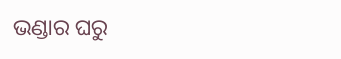ଭଣ୍ଡାର ଘରୁ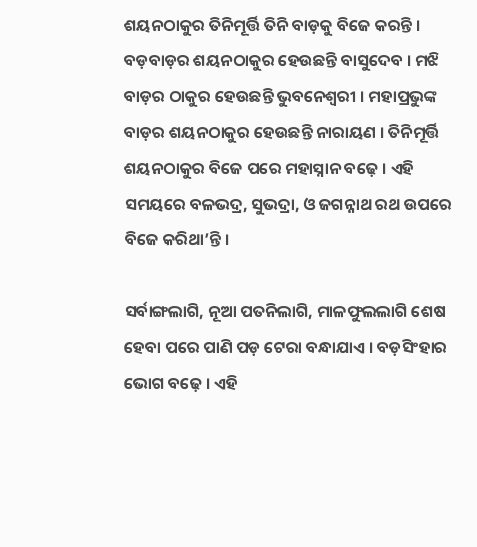ଶୟନଠାକୁର ତିନିମୂର୍ତ୍ତି ତିନି ବାଡ଼କୁ ବିଜେ କରନ୍ତି । ବଡ଼ବାଡ଼ର ଶୟନଠାକୁର ହେଉଛନ୍ତି ବାସୁଦେବ । ମଝି ବାଡ଼ର ଠାକୁର ହେଉଛନ୍ତି ଭୁବନେଶ୍ଵରୀ । ମହାପ୍ରଭୁଙ୍କ ବାଡ଼ର ଶୟନଠାକୁର ହେଉଛନ୍ତି ନାରାୟଣ । ତିନିମୂର୍ତ୍ତି ଶୟନଠାକୁର ବିଜେ ପରେ ମହାସ୍ନାନ ବଢ଼େ । ଏହି ସମୟରେ ବଳଭଦ୍ର, ସୁଭଦ୍ରା, ଓ ଜଗନ୍ନାଥ ରଥ ଉପରେ ବିଜେ କରିଥା’ନ୍ତି ।

ସର୍ବାଙ୍ଗଲାଗି, ନୂଆ ପତନିଲାଗି, ମାଳଫୁଲଲାଗି ଶେଷ ହେବା ପରେ ପାଣି ପଡ଼ ଟେରା ବନ୍ଧାଯାଏ । ବଡ଼ସିଂହାର ଭୋଗ ବଢ଼େ । ଏହି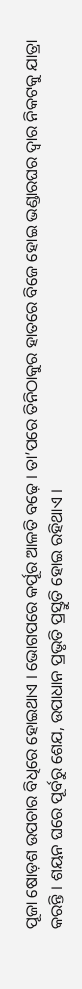ପୂଜା ଷୋଡ଼ଶ ଉପଚାର ବିଧିରେ ହୋଇଥାଏ । ଭୋଗପରେ କର୍ପୂର ଆଳତି ବଢ଼େ । ତା’ପରେ ତିନିଠାକୁର ହାତରେ ବିଜେ ହୋଇ ଭଣ୍ଡାରଘର ଦ୍ଵାର ନିକଟକୁ ଯାତ୍ରା କରନ୍ତି । ଶୟନ ଘରେ ପୂର୍ବରୁ ଶେଯ, ଉପାଧାନ ପ୍ରଭୃତି ପ୍ରସ୍ତୁତି ହୋଇ ରହିଥାଏ ।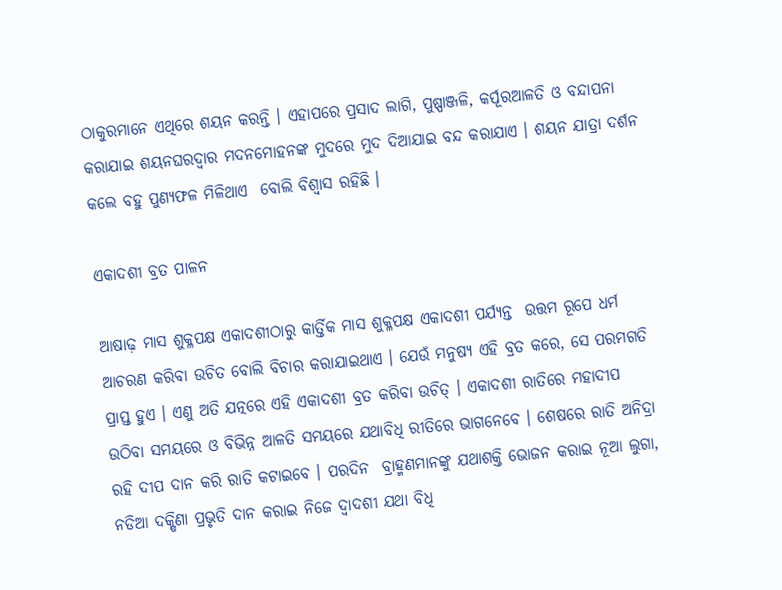ଠାକୁରମାନେ ଏଥିରେ ଶୟନ କରନ୍ତି । ଏହାପରେ ପ୍ରସାଦ ଲାଗି, ପୁଷ୍ପାଞ୍ଜଳି, କର୍ପୂରଆଳତି ଓ ବନ୍ଦାପନା କରାଯାଇ ଶୟନଘରଦ୍ଵାର ମଦନମୋହନଙ୍କ ମୁଦରେ ମୁଦ ଦିଆଯାଇ ବନ୍ଦ କରାଯାଏ । ଶୟନ ଯାତ୍ରା ଦର୍ଶନ କଲେ ବହୁ ପୁଣ୍ୟଫଳ ମିଳିଥାଏ  ବୋଲି ବିଶ୍ଵାସ ରହିଛି ।

ଏକାଦଶୀ ବ୍ରତ ପାଳନ

ଆଷାଢ଼ ମାସ ଶୁକ୍ଳପକ୍ଷ ଏକାଦଶୀଠାରୁ କାର୍ତ୍ତିକ ମାସ ଶୁକ୍ଳପକ୍ଷ ଏକାଦଶୀ ପର୍ଯ୍ୟନ୍ତ  ଉତ୍ତମ ରୂପେ ଧର୍ମ ଆଚରଣ କରିବା ଉଚିତ ବୋଲି ବିଚାର କରାଯାଇଥାଏ । ଯେଉଁ ମନୁଷ୍ୟ ଏହି ବ୍ରତ କରେ, ସେ ପରମଗତି ପ୍ରାପ୍ତ ହୁଏ । ଏଣୁ ଅତି ଯତ୍ନରେ ଏହି ଏକାଦଶୀ ବ୍ରତ କରିବା ଉଚିତ୍ । ଏକାଦଶୀ ରାତିରେ ମହାଦୀପ ଉଠିବା ସମୟରେ ଓ ବିଭିନ୍ନ ଆଳତି ସମୟରେ ଯଥାବିଧି ରୀତିରେ ଭାଗନେବେ । ଶେଷରେ ରାତି ଅନିଦ୍ରା ରହି ଦୀପ ଦାନ କରି ରାତି କଟାଇବେ । ପରଦିନ  ବ୍ରାହ୍ମଣମାନଙ୍କୁ ଯଥାଶକ୍ତି ଭୋଜନ କରାଇ ନୂଆ ଲୁଗା, ନଡିଆ ଦକ୍ଷିଣା ପ୍ରଭୃତି ଦାନ କରାଇ ନିଜେ ଦ୍ବାଦଶୀ ଯଥା ବିଧି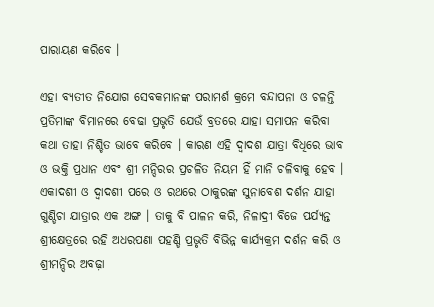ପାରାୟଣ କରିବେ ।

ଏହା ବ୍ୟତୀତ ନିଯୋଗ ସେବକମାନଙ୍କ ପରାମର୍ଶ କ୍ରମେ ବନ୍ଦାପନା ଓ ଚଳନ୍ତି ପ୍ରତିମାଙ୍କ ବିମାନରେ ବେଢା ପ୍ରଭୃତି ଯେଉଁ ବ୍ରତରେ ଯାହା ସମାପନ କରିବା କଥା ତାହା ନିଶ୍ଚିତ ଭାବେ କରିବେ । କାରଣ ଏହି ଦ୍ବାଦଶ ଯାତ୍ରା ବିଧିରେ ଭାବ ଓ ଭକ୍ତି ପ୍ରଧାନ ଏବଂ ଶ୍ରୀ ମନ୍ଦିରର ପ୍ରଚଳିତ ନିୟମ ହିଁ ମାନି ଚଳିବାକୁ ହେବ । ଏକାଦଶୀ ଓ ଦ୍ବାଦଶୀ ପରେ ଓ ରଥରେ ଠାକୁରଙ୍କ ସୁନାବେଶ ଦର୍ଶନ ଯାହା ଗୁଣ୍ଡିଚା ଯାତ୍ରାର ଏକ ଅଙ୍ଗ । ତାକୁ ବି ପାଳନ କରି, ନିଳାଦ୍ରୀ ବିଜେ ପର୍ଯ୍ୟନ୍ତ ଶ୍ରୀକ୍ଷେତ୍ରରେ ରହି ଅଧରପଣା ପହଣ୍ଡି ପ୍ରଭୃତି ବିଭିନ୍ନ କାର୍ଯ୍ୟକ୍ରମ ଦର୍ଶନ କରି ଓ ଶ୍ରୀମନ୍ଦିର ଅବଢ଼ା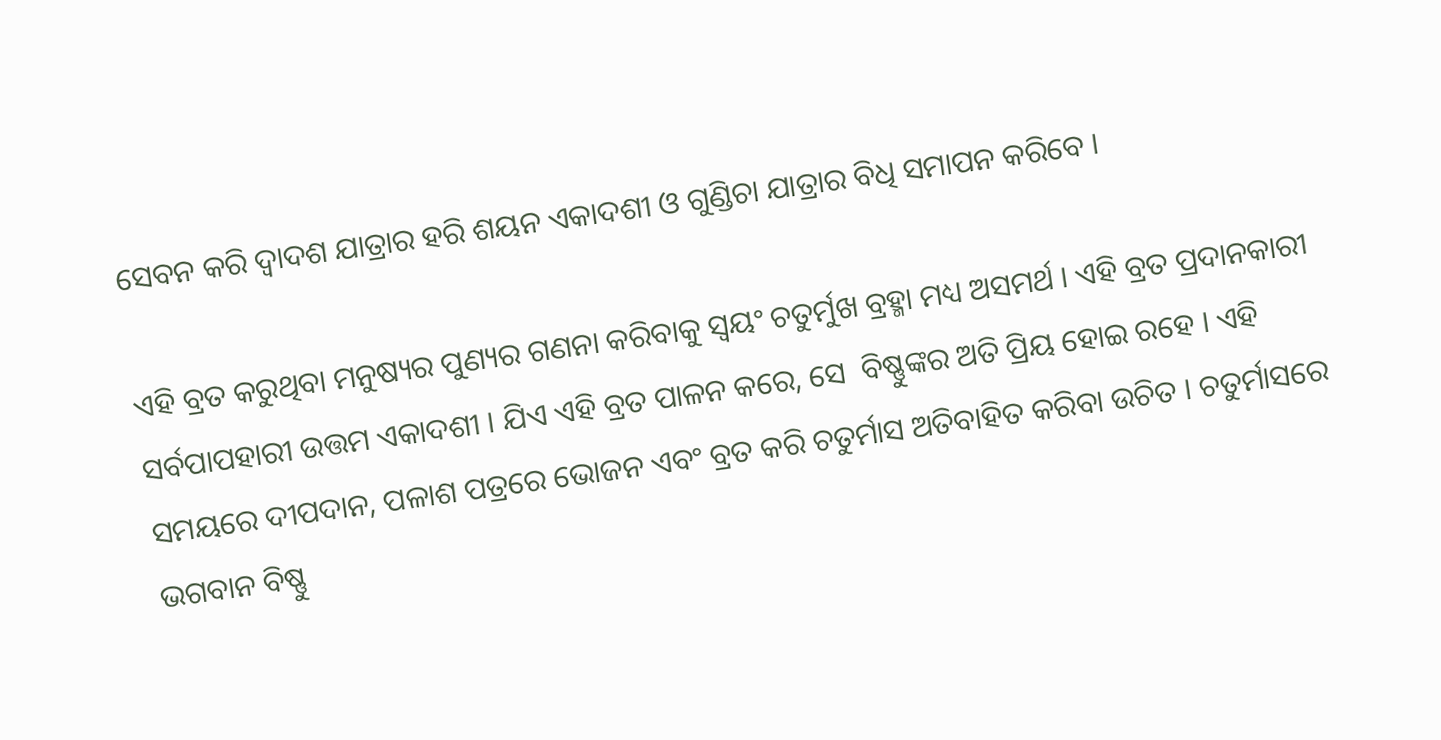ସେବନ କରି ଦ୍ବାଦଶ ଯାତ୍ରାର ହରି ଶୟନ ଏକାଦଶୀ ଓ ଗୁଣ୍ଡିଚା ଯାତ୍ରାର ବିଧି ସମାପନ କରିବେ ।

ଏହି ବ୍ରତ କରୁଥିବା ମନୁଷ୍ୟର ପୁଣ୍ୟର ଗଣନା କରିବାକୁ ସ୍ୱୟଂ ଚତୁର୍ମୁଖ ବ୍ରହ୍ମା ମଧ୍ୟ ଅସମର୍ଥ । ଏହି ବ୍ରତ ପ୍ରଦାନକାରୀ ସର୍ବପାପହାରୀ ଉତ୍ତମ ଏକାଦଶୀ । ଯିଏ ଏହି ବ୍ରତ ପାଳନ କରେ, ସେ  ବିଷ୍ଣୁଙ୍କର ଅତି ପ୍ରିୟ ହୋଇ ରହେ । ଏହି ସମୟରେ ଦୀପଦାନ, ପଳାଶ ପତ୍ରରେ ଭୋଜନ ଏବଂ ବ୍ରତ କରି ଚତୁର୍ମାସ ଅତିବାହିତ କରିବା ଉଚିତ । ଚତୁର୍ମାସରେ ଭଗବାନ ବିଷ୍ଣୁ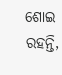ଶୋଇ ରହନ୍ତି,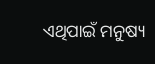ଏଥିପାଇଁ ମନୁଷ୍ୟ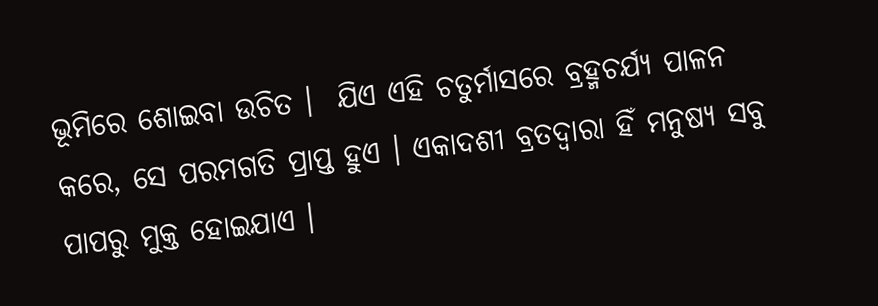ଭୂମିରେ ଶୋଇବା ଉଚିତ ।  ଯିଏ ଏହି ଚତୁର୍ମାସରେ ବ୍ରହ୍ମଚର୍ଯ୍ୟ ପାଳନ କରେ, ସେ ପରମଗତି ପ୍ରାପ୍ତ ହୁଏ । ଏକାଦଶୀ ବ୍ରତଦ୍ୱାରା ହିଁ ମନୁଷ୍ୟ ସବୁ ପାପରୁ ମୁକ୍ତ ହୋଇଯାଏ ।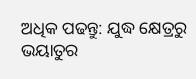ଅଧିକ ପଢନ୍ତୁ: ଯୁଦ୍ଧ କ୍ଷେତ୍ରରୁ ଭୟାତୁର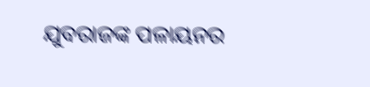ଯୁବରାଜଙ୍କ ପଳାୟନର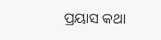ପ୍ରୟାସ କଥା